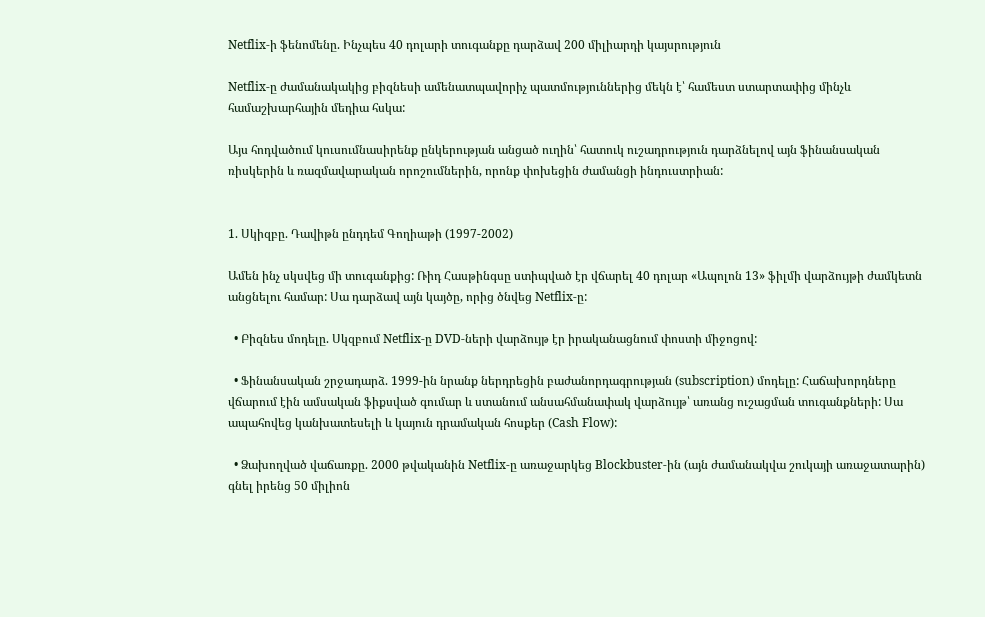Netflix-ի ֆենոմենը. Ինչպես 40 դոլարի տուգանքը դարձավ 200 միլիարդի կայսրություն

Netflix-ը ժամանակակից բիզնեսի ամենատպավորիչ պատմություններից մեկն է՝ համեստ ստարտափից մինչև համաշխարհային մեդիա հսկա:

Այս հոդվածում կուսումնասիրենք ընկերության անցած ուղին՝ հատուկ ուշադրություն դարձնելով այն ֆինանսական ռիսկերին և ռազմավարական որոշումներին, որոնք փոխեցին ժամանցի ինդուստրիան:


1. Սկիզբը. Դավիթն ընդդեմ Գողիաթի (1997-2002)

Ամեն ինչ սկսվեց մի տուգանքից: Ռիդ Հասթինգսը ստիպված էր վճարել 40 դոլար «Ապոլոն 13» ֆիլմի վարձույթի ժամկետն անցնելու համար: Սա դարձավ այն կայծը, որից ծնվեց Netflix-ը:

  • Բիզնես մոդելը. Սկզբում Netflix-ը DVD-ների վարձույթ էր իրականացնում փոստի միջոցով:

  • Ֆինանսական շրջադարձ. 1999-ին նրանք ներդրեցին բաժանորդագրության (subscription) մոդելը: Հաճախորդները վճարում էին ամսական ֆիքսված գումար և ստանում անսահմանափակ վարձույթ՝ առանց ուշացման տուգանքների: Սա ապահովեց կանխատեսելի և կայուն դրամական հոսքեր (Cash Flow):

  • Ձախողված վաճառքը. 2000 թվականին Netflix-ը առաջարկեց Blockbuster-ին (այն ժամանակվա շուկայի առաջատարին) գնել իրենց 50 միլիոն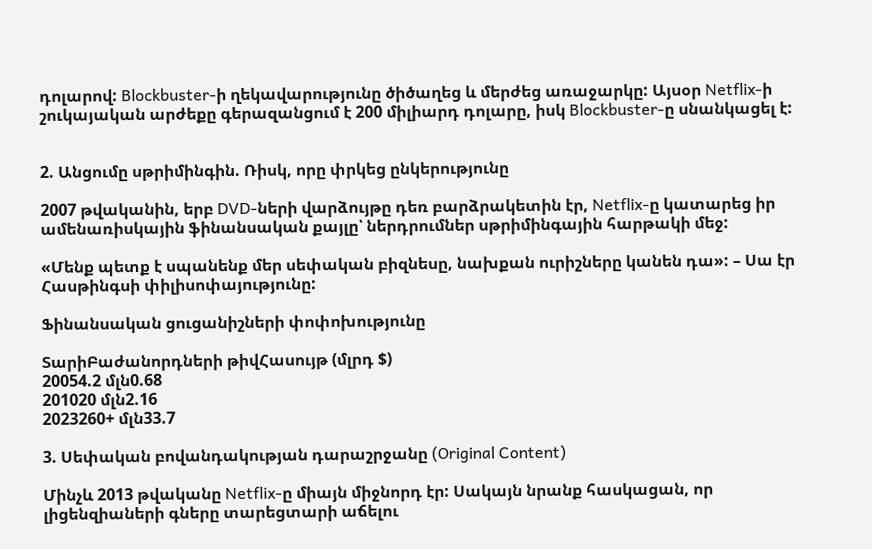դոլարով: Blockbuster-ի ղեկավարությունը ծիծաղեց և մերժեց առաջարկը: Այսօր Netflix-ի շուկայական արժեքը գերազանցում է 200 միլիարդ դոլարը, իսկ Blockbuster-ը սնանկացել է:


2. Անցումը սթրիմինգին. Ռիսկ, որը փրկեց ընկերությունը

2007 թվականին, երբ DVD-ների վարձույթը դեռ բարձրակետին էր, Netflix-ը կատարեց իր ամենառիսկային ֆինանսական քայլը՝ ներդրումներ սթրիմինգային հարթակի մեջ:

«Մենք պետք է սպանենք մեր սեփական բիզնեսը, նախքան ուրիշները կանեն դա»: – Սա էր Հասթինգսի փիլիսոփայությունը:

Ֆինանսական ցուցանիշների փոփոխությունը

ՏարիԲաժանորդների թիվՀասույթ (մլրդ $)
20054.2 մլն0.68
201020 մլն2.16
2023260+ մլն33.7

3. Սեփական բովանդակության դարաշրջանը (Original Content)

Մինչև 2013 թվականը Netflix-ը միայն միջնորդ էր: Սակայն նրանք հասկացան, որ լիցենզիաների գները տարեցտարի աճելու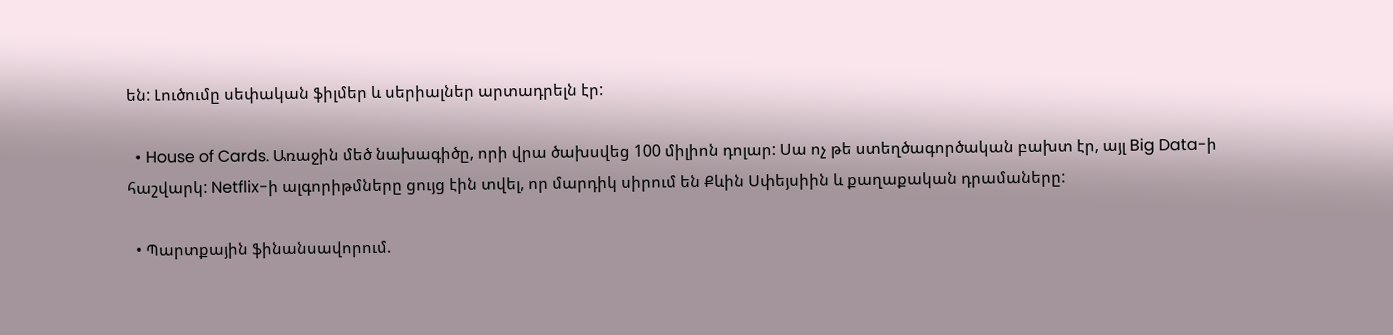են: Լուծումը սեփական ֆիլմեր և սերիալներ արտադրելն էր:

  • House of Cards. Առաջին մեծ նախագիծը, որի վրա ծախսվեց 100 միլիոն դոլար: Սա ոչ թե ստեղծագործական բախտ էր, այլ Big Data-ի հաշվարկ: Netflix-ի ալգորիթմները ցույց էին տվել, որ մարդիկ սիրում են Քևին Սփեյսիին և քաղաքական դրամաները:

  • Պարտքային ֆինանսավորում.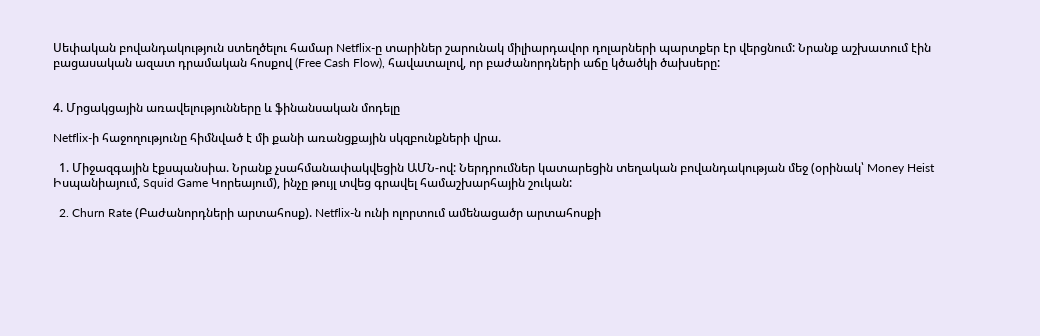Սեփական բովանդակություն ստեղծելու համար Netflix-ը տարիներ շարունակ միլիարդավոր դոլարների պարտքեր էր վերցնում: Նրանք աշխատում էին բացասական ազատ դրամական հոսքով (Free Cash Flow), հավատալով, որ բաժանորդների աճը կծածկի ծախսերը:


4. Մրցակցային առավելությունները և ֆինանսական մոդելը

Netflix-ի հաջողությունը հիմնված է մի քանի առանցքային սկզբունքների վրա.

  1. Միջազգային էքսպանսիա. Նրանք չսահմանափակվեցին ԱՄՆ-ով: Ներդրումներ կատարեցին տեղական բովանդակության մեջ (օրինակ՝ Money Heist Իսպանիայում, Squid Game Կորեայում), ինչը թույլ տվեց գրավել համաշխարհային շուկան:

  2. Churn Rate (Բաժանորդների արտահոսք). Netflix-ն ունի ոլորտում ամենացածր արտահոսքի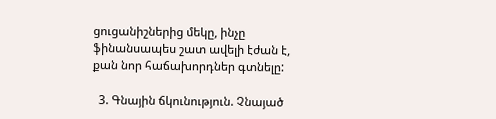ցուցանիշներից մեկը, ինչը ֆինանսապես շատ ավելի էժան է, քան նոր հաճախորդներ գտնելը:

  3. Գնային ճկունություն. Չնայած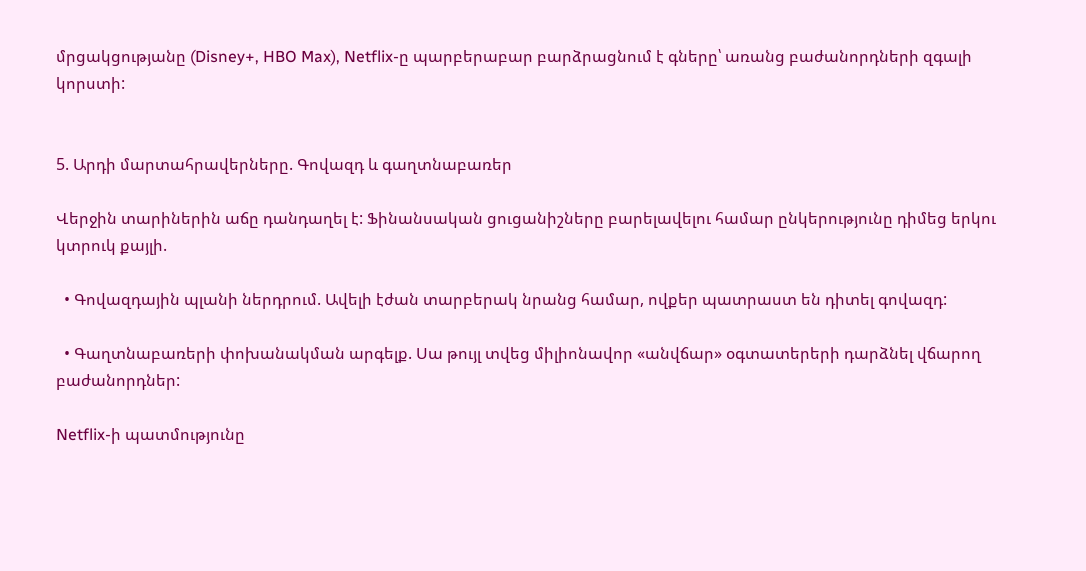մրցակցությանը (Disney+, HBO Max), Netflix-ը պարբերաբար բարձրացնում է գները՝ առանց բաժանորդների զգալի կորստի:


5. Արդի մարտահրավերները. Գովազդ և գաղտնաբառեր

Վերջին տարիներին աճը դանդաղել է: Ֆինանսական ցուցանիշները բարելավելու համար ընկերությունը դիմեց երկու կտրուկ քայլի.

  • Գովազդային պլանի ներդրում. Ավելի էժան տարբերակ նրանց համար, ովքեր պատրաստ են դիտել գովազդ:

  • Գաղտնաբառերի փոխանակման արգելք. Սա թույլ տվեց միլիոնավոր «անվճար» օգտատերերի դարձնել վճարող բաժանորդներ:

Netflix-ի պատմությունը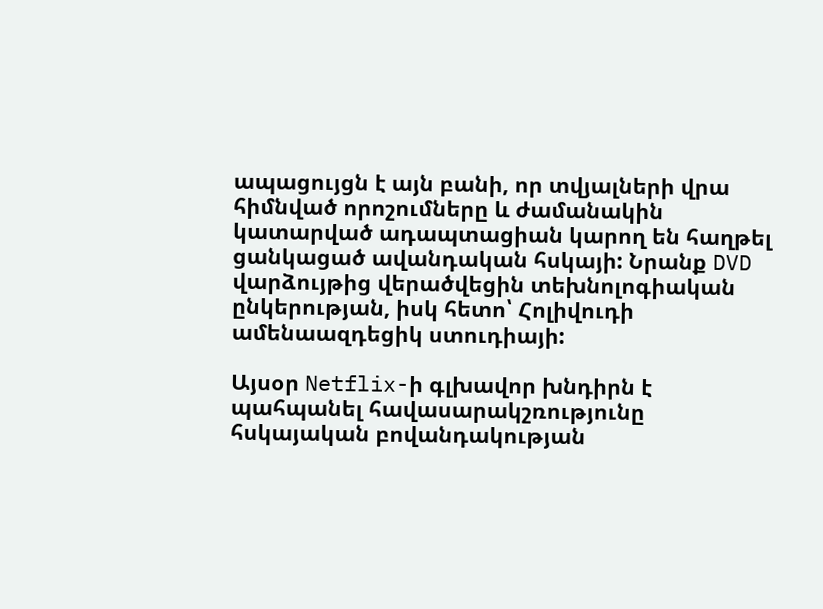ապացույցն է այն բանի, որ տվյալների վրա հիմնված որոշումները և ժամանակին կատարված ադապտացիան կարող են հաղթել ցանկացած ավանդական հսկայի: Նրանք DVD վարձույթից վերածվեցին տեխնոլոգիական ընկերության, իսկ հետո՝ Հոլիվուդի ամենաազդեցիկ ստուդիայի:

Այսօր Netflix-ի գլխավոր խնդիրն է պահպանել հավասարակշռությունը հսկայական բովանդակության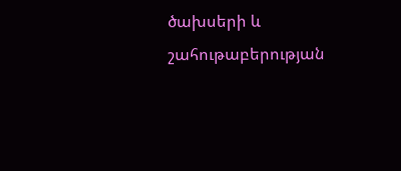ծախսերի և շահութաբերության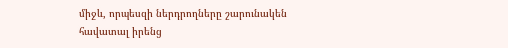միջև, որպեսզի ներդրողները շարունակեն հավատալ իրենց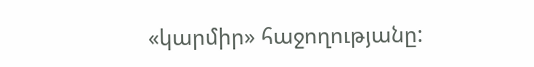«կարմիր» հաջողությանը: